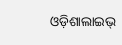ଓଡ଼ିଶାଲାଇଭ୍‍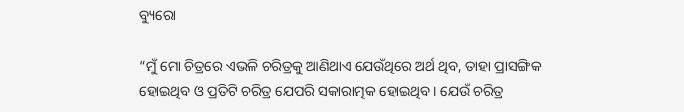ବ୍ୟୁରୋ

“ମୁଁ ମୋ ଚିତ୍ରରେ ଏଭଳି ଚରିତ୍ରକୁ ଆଣିଥାଏ ଯେଉଁଥିରେ ଅର୍ଥ ଥିବ, ତାହା ପ୍ରାସଙ୍ଗିକ ହୋଇଥିବ ଓ ପ୍ରତିଟି ଚରିତ୍ର ଯେପରି ସକାରାତ୍ମକ ହୋଇଥିବ। ଯେଉଁ ଚରିତ୍ର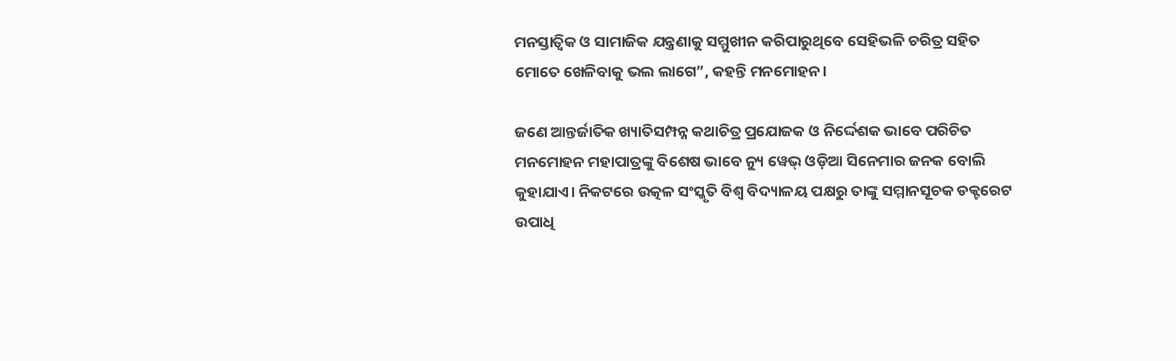ମନସ୍ତାତ୍ୱିକ ଓ ସାମାଜିକ ଯନ୍ତ୍ରଣାକୁ ସମ୍ମୁଖୀନ କରିପାରୁଥିବେ ସେହିଭଳି ଚରିତ୍ର ସହିତ ମୋତେ ଖେଳିବାକୁ ଭଲ ଲାଗେ”, କହନ୍ତି ମନମୋହନ।

ଜଣେ ଆନ୍ତର୍ଜାତିକ ଖ୍ୟାତିସମ୍ପନ୍ନ କଥାଚିତ୍ର ପ୍ରଯୋଜକ ଓ ନିର୍ଦ୍ଦେଶକ ଭାବେ ପରିଚିତ ମନମୋହନ ମହାପାତ୍ରଙ୍କୁ ବିଶେଷ ଭାବେ ନ୍ୟୁ ୱେଭ୍ ଓଡ଼ିଆ ସିନେମାର ଜନକ ବୋଲି କୁହାଯାଏ। ନିକଟରେ ଉତ୍କଳ ସଂସ୍କୃତି ବିଶ୍ଵ ବିଦ୍ୟାଳୟ ପକ୍ଷରୁ ତାଙ୍କୁ ସମ୍ମାନସୂଚକ ଡକ୍ଟରେଟ ଉପାଧି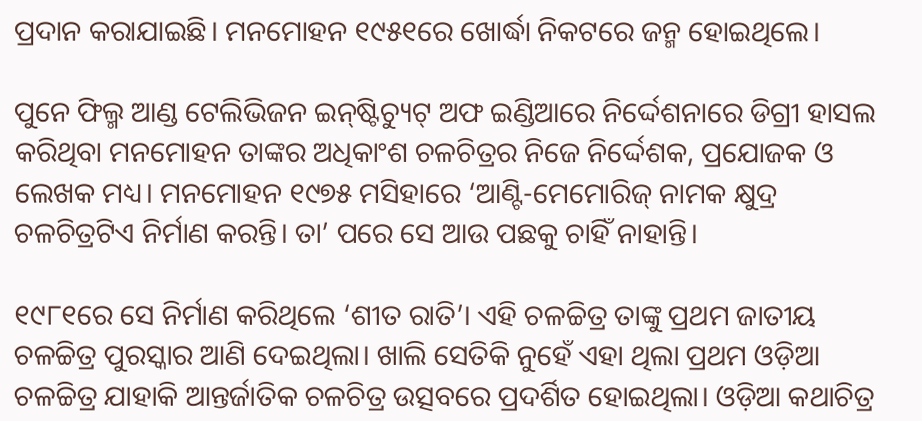ପ୍ରଦାନ କରାଯାଇଛି। ମନମୋହନ ୧୯୫୧ରେ ଖୋର୍ଦ୍ଧା ନିକଟରେ ଜନ୍ମ ହୋଇଥିଲେ।

ପୁନେ ଫିଲ୍ମ ଆଣ୍ଡ ଟେଲିଭିଜନ ଇନ୍‌ଷ୍ଟିଚ୍ୟୁଟ୍ ଅଫ ଇଣ୍ଡିଆରେ ନିର୍ଦ୍ଦେଶନାରେ ଡିଗ୍ରୀ ହାସଲ କରିଥିବା ମନମୋହନ ତାଙ୍କର ଅଧିକାଂଶ ଚଳଚିତ୍ରର ନିଜେ ନିର୍ଦ୍ଦେଶକ, ପ୍ରଯୋଜକ ଓ ଲେଖକ ମଧ୍ୟ। ମନମୋହନ ୧୯୭୫ ମସିହାରେ ‘ଆଣ୍ଟି-ମେମୋରିଜ୍ ନାମକ କ୍ଷୁଦ୍ର ଚଳଚିତ୍ରଟିଏ ନିର୍ମାଣ କରନ୍ତି। ତା’ ପରେ ସେ ଆଉ ପଛକୁ ଚାହିଁ ନାହାନ୍ତି।

୧୯୮୧ରେ ସେ ନିର୍ମାଣ କରିଥିଲେ ‘ଶୀତ ରାତି’। ଏହି ଚଳଚ୍ଚିତ୍ର ତାଙ୍କୁ ପ୍ରଥମ ଜାତୀୟ ଚଳଚ୍ଚିତ୍ର ପୁରସ୍କାର ଆଣି ଦେଇଥିଲା। ଖାଲି ସେତିକି ନୁହେଁ ଏହା ଥିଲା ପ୍ରଥମ ଓଡ଼ିଆ ଚଳଚ୍ଚିତ୍ର ଯାହାକି ଆନ୍ତର୍ଜାତିକ ଚଳଚିତ୍ର ଉତ୍ସବରେ ପ୍ରଦର୍ଶିତ ହୋଇଥିଲା। ଓଡ଼ିଆ କଥାଚିତ୍ର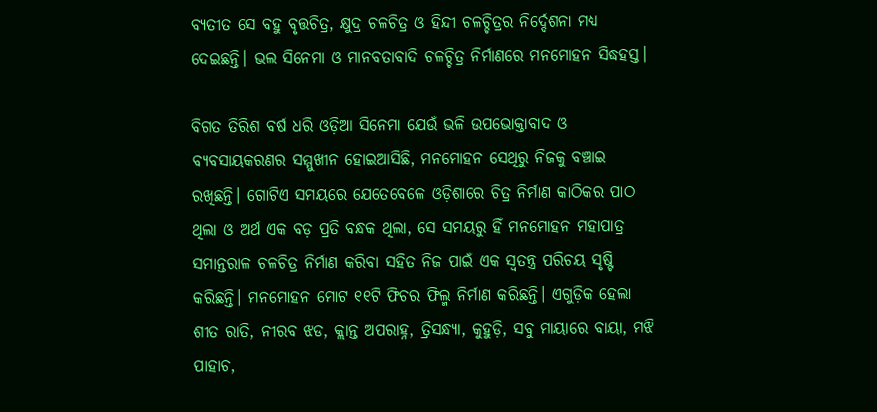ବ୍ୟତୀତ ସେ ବହୁ ବୃତ୍ତଚିତ୍ର, କ୍ଷୁଦ୍ର ଚଳଚିତ୍ର ଓ ହିନ୍ଦୀ ଚଳଚ୍ଚିତ୍ରର ନିର୍ଦ୍ଦେଶନା ମଧ୍ୟ ଦେଇଛନ୍ତି। ଭଲ ସିନେମା ଓ ମାନବତାବାଦି ଚଳଚ୍ଚିତ୍ର ନିର୍ମାଣରେ ମନମୋହନ ସିଦ୍ଧହସ୍ତ।

ବିଗତ ତିରିଶ ବର୍ଷ ଧରି ଓଡ଼ିଆ ସିନେମା ଯେଉଁ ଭଳି ଉପଭୋକ୍ତାବାଦ ଓ ବ୍ୟବସାୟକରଣର ସମ୍ମୁଖୀନ ହୋଇଆସିଛି, ମନମୋହନ ସେଥିରୁ ନିଜକୁ ବଞ୍ଚାଇ ରଖିଛନ୍ତି। ଗୋଟିଏ ସମୟରେ ଯେତେବେଳେ ଓଡ଼ିଶାରେ ଚିତ୍ର ନିର୍ମାଣ କାଠିକର ପାଠ ଥିଲା ଓ ଅର୍ଥ ଏକ ବଡ଼ ପ୍ରତି ବନ୍ଧକ ଥିଲା, ସେ ସମୟରୁ ହିଁ ମନମୋହନ ମହାପାତ୍ର ସମାନ୍ତରାଳ ଚଳଚିତ୍ର ନିର୍ମାଣ କରିବା ସହିତ ନିଜ ପାଇଁ ଏକ ସ୍ୱତନ୍ତ୍ର ପରିଚୟ ସୃଷ୍ଟି କରିଛନ୍ତି। ମନମୋହନ ମୋଟ ୧୧ଟି ଫିଚର ଫିଲ୍ମ ନିର୍ମାଣ କରିଛନ୍ତି। ଏଗୁଡ଼ିକ ହେଲା ଶୀତ ରାତି, ନୀରବ ଝଡ, କ୍ଲାନ୍ତ ଅପରାହ୍ନ, ତ୍ରିସନ୍ଧ୍ୟା, କୁହୁଡ଼ି, ସବୁ ମାୟାରେ ବାୟା, ମଝି ପାହାଚ,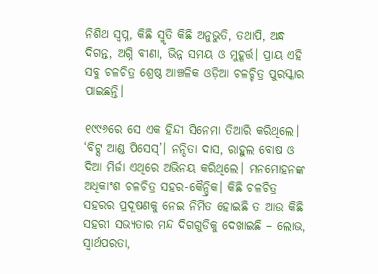ନିଶିଥ ସ୍ୱପ୍ନ, କିଛି ସ୍ମୃତି କିଛି ଅନୁଭୁତି, ତଥାପି, ଅନ୍ଧ ଦିଗନ୍ତ, ଅଗ୍ନି ବୀଣା, ଭିନ୍ନ ସମୟ ଓ ମୁହୂର୍ତ୍ତ। ପ୍ରାୟ ଏହି ସବୁ ଚଳଚିତ୍ର ଶ୍ରେଷ୍ଠ ଆଞ୍ଚଳିକ ଓଡ଼ିଆ ଚଳଚ୍ଚିତ୍ର ପୁରସ୍କାର ପାଇଛନ୍ତି।

୧୯୯୬ରେ ସେ ଏକ ହିନ୍ଦୀ ସିନେମା ତିଆରି କରିଥିଲେ। ‘ବିଟ୍ସ ଆଣ୍ଡ ପିସେସ୍’। ନନ୍ଦିତା ଦାସ, ରାହୁଲ ବୋଷ ଓ ଦିଆ ମିର୍ଜା ଏଥିରେ ଅଭିନୟ କରିଥିଲେ। ମନମୋହନଙ୍କ ଅଧିକାଂଶ ଚଳଚିତ୍ର ସହର-କୈନ୍ଦ୍ରିକ। କିଛି ଚଳଚିତ୍ର ସହରର ପ୍ରଦୂଷଣକୁ ନେଇ ନିର୍ମିତ ହୋଇଛି ତ ଆଉ କିଛି ସହରୀ ସଭ୍ୟତାର ମନ୍ଦ ଦିଗଗୁଡିକୁ ଦେଖାଇଛି – ଲୋଭ, ସ୍ୱାର୍ଥପରତା,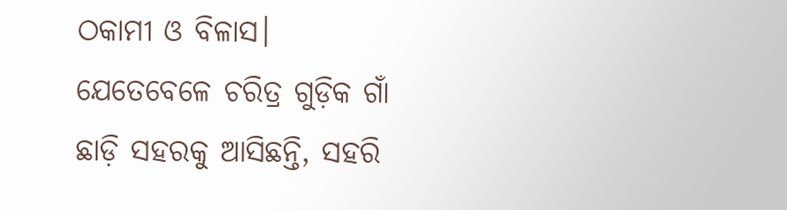ଠକାମୀ ଓ ବିଳାସ। ଯେତେବେଳେ ଚରିତ୍ର ଗୁଡ଼ିକ ଗାଁ ଛାଡ଼ି ସହରକୁ ଆସିଛନ୍ତି, ସହରି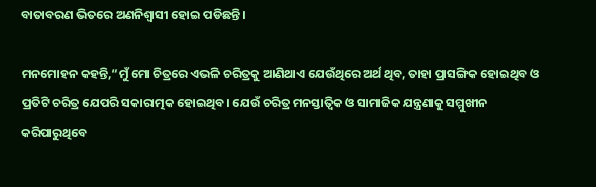ବାତାବରଣ ଭିତରେ ଅଣନିଶ୍ୱାସୀ ହୋଇ ପଡିଛନ୍ତି।

ମନମୋହନ କହନ୍ତି,“ମୁଁ ମୋ ଚିତ୍ରରେ ଏଭଳି ଚରିତ୍ରକୁ ଆଣିଥାଏ ଯେଉଁଥିରେ ଅର୍ଥ ଥିବ, ତାହା ପ୍ରାସଙ୍ଗିକ ହୋଇଥିବ ଓ ପ୍ରତିଟି ଚରିତ୍ର ଯେପରି ସକାରାତ୍ମକ ହୋଇଥିବ। ଯେଉଁ ଚରିତ୍ର ମନସ୍ତାତ୍ୱିକ ଓ ସାମାଜିକ ଯନ୍ତ୍ରଣାକୁ ସମ୍ମୁଖୀନ କରିପାରୁଥିବେ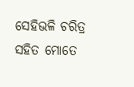ସେହିଭଳି ଚରିତ୍ର ସହିତ ମୋତେ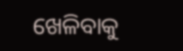ଖେଳିବାକୁ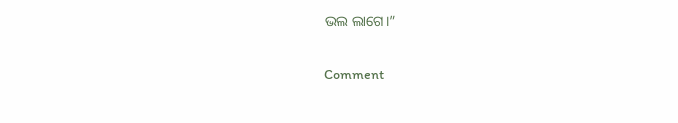ଭଲ ଲାଗେ।”

Comment